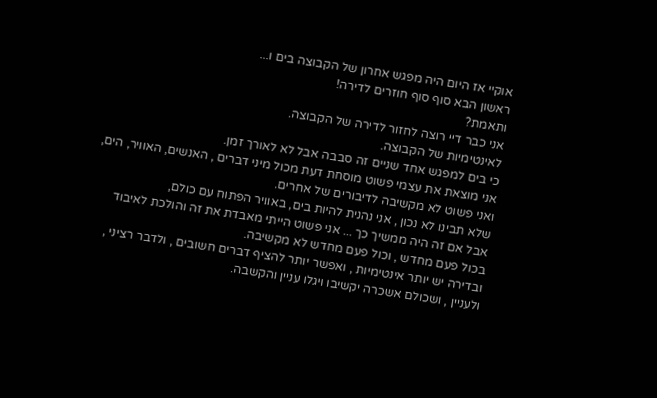אוקיי אז היום היה מפגש אחרון של הקבוצה בים ו...
ראשון הבא סוף סוף חוזרים לדירה!
ותאמת?
אני כבר דיי רוצה לחזור לדירה של הקבוצה.
לאינטימיות של הקבוצה.
כי בים למפגש אחד שניים זה סבבה אבל לא לאורך זמן.
אני מוצאת את עצמי פשוט מוסחת דעת מכול מיני דברים , האנשים, האוויר, הים,
ואני פשוט לא מקשיבה לדיבורים של אחרים.
שלא תבינו לא נכון , אני נהנית להיות בים, באוויר הפתוח עם כולם,
אבל אם זה היה ממשיך כך ... אני פשוט הייתי מאבדת את זה והולכת לאיבוד בכול פעם מחדש , וכול פעם מחדש לא מקשיבה.
ובדירה יש יותר אינטימיות , ואפשר יותר להציף דברים חשובים , ולדבר רציני , ולעניין , ושכולם אשכרה יקשיבו ויגלו עניין והקשבה.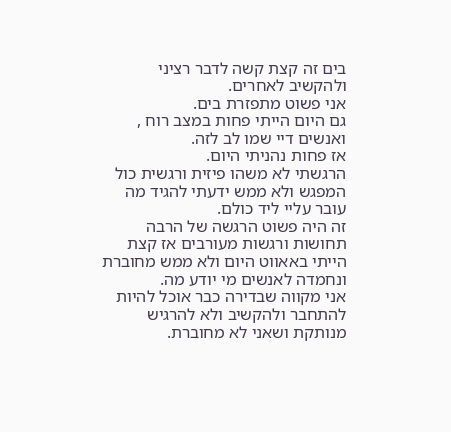בים זה קצת קשה לדבר רציני ולהקשיב לאחרים.
אני פשוט מתפזרת בים.
גם היום הייתי פחות במצב רוח , ואנשים דיי שמו לב לזה.
אז פחות נהניתי היום.
הרגשתי לא משהו פיזית ורגשית כול המפגש ולא ממש ידעתי להגיד מה עובר עליי ליד כולם.
זה היה פשוט הרגשה של הרבה תחושות ורגשות מעורבים אז קצת הייתי באאווט היום ולא ממש מחוברת ונחמדה לאנשים מי יודע מה.
אני מקווה שבדירה כבר אוכל להיות להתחבר ולהקשיב ולא להרגיש מנותקת ושאני לא מחוברת.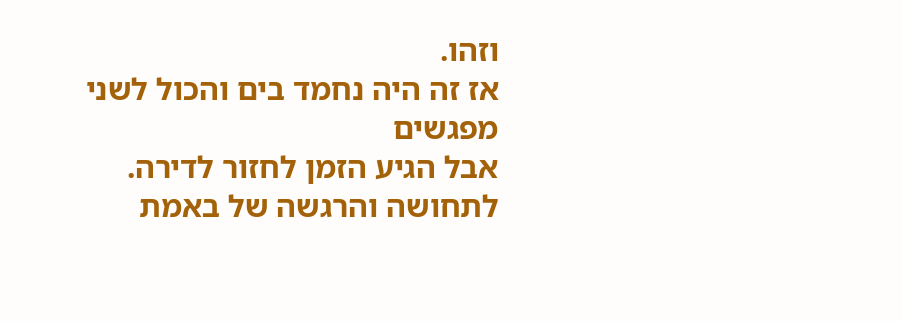וזהו.
אז זה היה נחמד בים והכול לשני מפגשים
אבל הגיע הזמן לחזור לדירה.
לתחושה והרגשה של באמת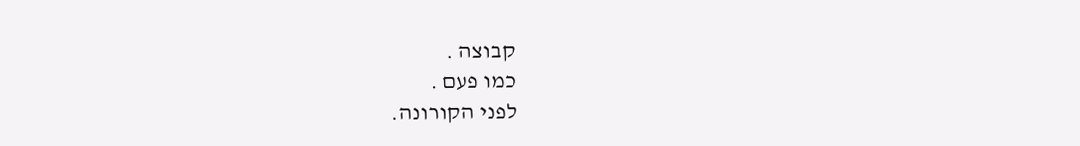קבוצה .
כמו פעם .
לפני הקורונה.